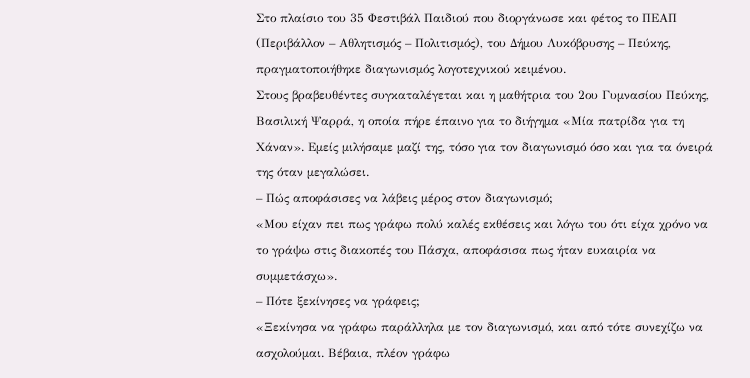Στο πλαίσιο του 35 Φεστιβάλ Παιδιού που διοργάνωσε και φέτος το ΠΕΑΠ (Περιβάλλον – Αθλητισμός – Πολιτισμός), του Δήμου Λυκόβρυσης – Πεύκης, πραγματοποιήθηκε διαγωνισμός λογοτεχνικού κειμένου.
Στους βραβευθέντες συγκαταλέγεται και η μαθήτρια του 2ου Γυμνασίου Πεύκης, Βασιλική Ψαρρά, η οποία πήρε έπαινο για το διήγημα «Μία πατρίδα για τη Χάναν». Εμείς μιλήσαμε μαζί της, τόσο για τον διαγωνισμό όσο και για τα όνειρά της όταν μεγαλώσει.
– Πώς αποφάσισες να λάβεις μέρος στον διαγωνισμό;
«Μου είχαν πει πως γράφω πολύ καλές εκθέσεις και λόγω του ότι είχα χρόνο να το γράψω στις διακοπές του Πάσχα, αποφάσισα πως ήταν ευκαιρία να συμμετάσχω».
– Πότε ξεκίνησες να γράφεις;
«Ξεκίνησα να γράφω παράλληλα με τον διαγωνισμό, και από τότε συνεχίζω να ασχολούμαι. Βέβαια, πλέον γράφω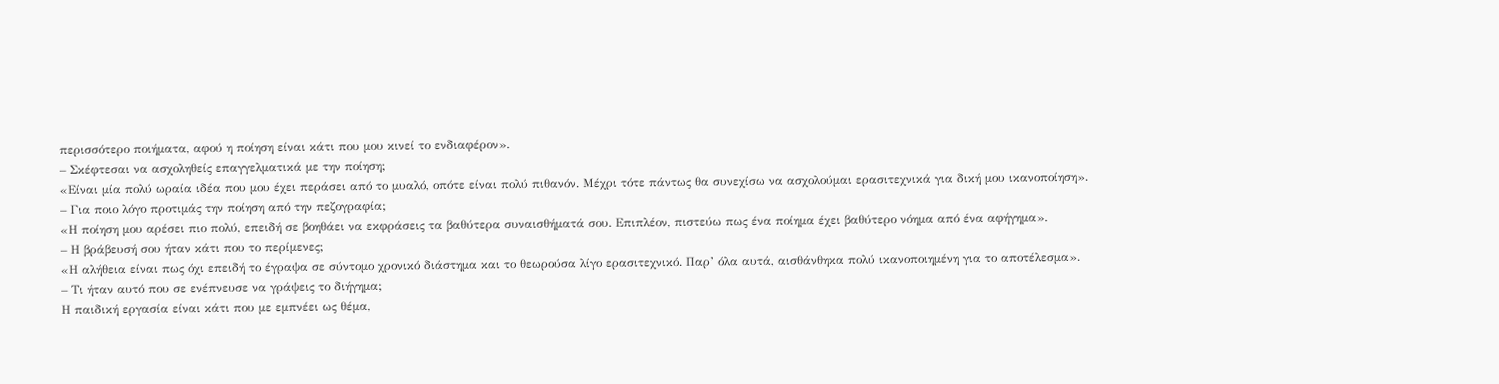περισσότερο ποιήματα, αφού η ποίηση είναι κάτι που μου κινεί το ενδιαφέρον».
– Σκέφτεσαι να ασχοληθείς επαγγελματικά με την ποίηση;
«Είναι μία πολύ ωραία ιδέα που μου έχει περάσει από το μυαλό, οπότε είναι πολύ πιθανόν. Μέχρι τότε πάντως θα συνεχίσω να ασχολούμαι ερασιτεχνικά για δική μου ικανοποίηση».
– Για ποιο λόγο προτιμάς την ποίηση από την πεζογραφία;
«Η ποίηση μου αρέσει πιο πολύ, επειδή σε βοηθάει να εκφράσεις τα βαθύτερα συναισθήματά σου. Επιπλέον, πιστεύω πως ένα ποίημα έχει βαθύτερο νόημα από ένα αφήγημα».
– Η βράβευσή σου ήταν κάτι που το περίμενες;
«Η αλήθεια είναι πως όχι επειδή το έγραψα σε σύντομο χρονικό διάστημα και το θεωρούσα λίγο ερασιτεχνικό. Παρ’ όλα αυτά, αισθάνθηκα πολύ ικανοποιημένη για το αποτέλεσμα».
– Τι ήταν αυτό που σε ενέπνευσε να γράψεις το διήγημα;
Η παιδική εργασία είναι κάτι που με εμπνέει ως θέμα,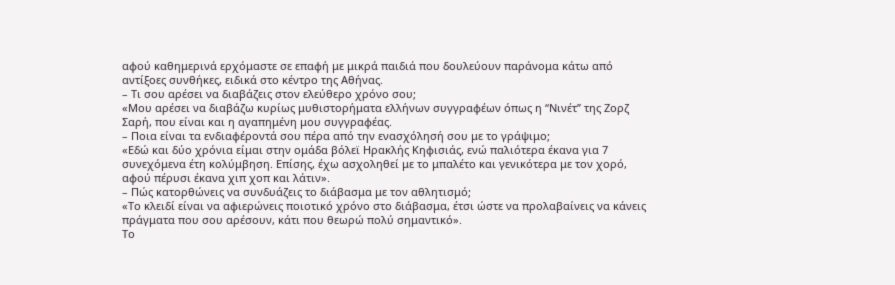αφού καθημερινά ερχόμαστε σε επαφή με μικρά παιδιά που δουλεύουν παράνομα κάτω από αντίξοες συνθήκες, ειδικά στο κέντρο της Αθήνας.
– Τι σου αρέσει να διαβάζεις στον ελεύθερο χρόνο σου;
«Μου αρέσει να διαβάζω κυρίως μυθιστορήματα ελλήνων συγγραφέων όπως η ‘‘Νινέτ’’ της Ζορζ Σαρή, που είναι και η αγαπημένη μου συγγραφέας.
– Ποια είναι τα ενδιαφέροντά σου πέρα από την ενασχόλησή σου με το γράψιμο;
«Εδώ και δύο χρόνια είμαι στην ομάδα βόλεϊ Ηρακλής Κηφισιάς, ενώ παλιότερα έκανα για 7 συνεχόμενα έτη κολύμβηση. Επίσης, έχω ασχοληθεί με το μπαλέτο και γενικότερα με τον χορό, αφού πέρυσι έκανα χιπ χοπ και λάτιν».
– Πώς κατορθώνεις να συνδυάζεις το διάβασμα με τον αθλητισμό;
«Το κλειδί είναι να αφιερώνεις ποιοτικό χρόνο στο διάβασμα, έτσι ώστε να προλαβαίνεις να κάνεις πράγματα που σου αρέσουν, κάτι που θεωρώ πολύ σημαντικό».
Το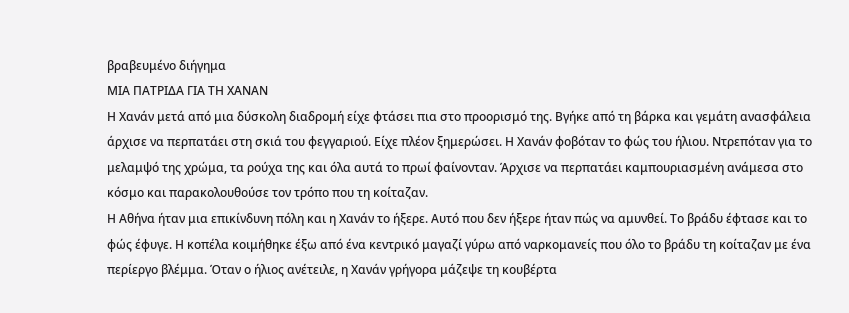βραβευμένο διήγημα
ΜΙΑ ΠΑΤΡΙΔΑ ΓΙΑ ΤΗ ΧΑΝΑΝ
Η Χανάν μετά από μια δύσκολη διαδρομή είχε φτάσει πια στο προορισμό της. Βγήκε από τη βάρκα και γεμάτη ανασφάλεια άρχισε να περπατάει στη σκιά του φεγγαριού. Είχε πλέον ξημερώσει. Η Χανάν φοβόταν το φώς του ήλιου. Ντρεπόταν για το μελαμψό της χρώμα, τα ρούχα της και όλα αυτά το πρωί φαίνονταν. Άρχισε να περπατάει καμπουριασμένη ανάμεσα στο κόσμο και παρακολουθούσε τον τρόπο που τη κοίταζαν.
Η Αθήνα ήταν μια επικίνδυνη πόλη και η Χανάν το ήξερε. Αυτό που δεν ήξερε ήταν πώς να αμυνθεί. Το βράδυ έφτασε και το φώς έφυγε. Η κοπέλα κοιμήθηκε έξω από ένα κεντρικό μαγαζί γύρω από ναρκομανείς που όλο το βράδυ τη κοίταζαν με ένα περίεργο βλέμμα. Όταν ο ήλιος ανέτειλε, η Χανάν γρήγορα μάζεψε τη κουβέρτα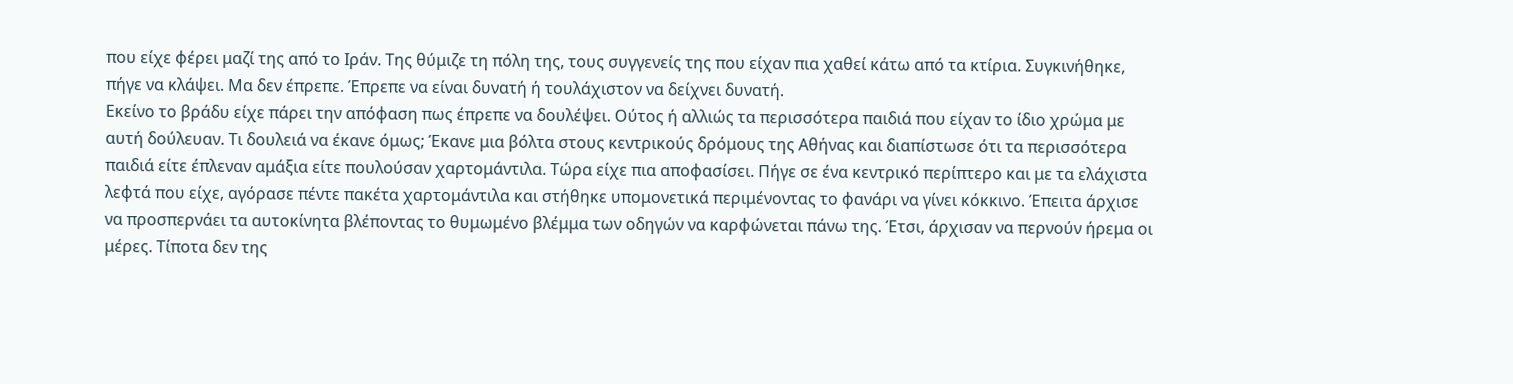που είχε φέρει μαζί της από το Ιράν. Της θύμιζε τη πόλη της, τους συγγενείς της που είχαν πια χαθεί κάτω από τα κτίρια. Συγκινήθηκε, πήγε να κλάψει. Μα δεν έπρεπε. Έπρεπε να είναι δυνατή ή τουλάχιστον να δείχνει δυνατή.
Εκείνο το βράδυ είχε πάρει την απόφαση πως έπρεπε να δουλέψει. Ούτος ή αλλιώς τα περισσότερα παιδιά που είχαν το ίδιο χρώμα με αυτή δούλευαν. Τι δουλειά να έκανε όμως; Έκανε μια βόλτα στους κεντρικούς δρόμους της Αθήνας και διαπίστωσε ότι τα περισσότερα παιδιά είτε έπλεναν αμάξια είτε πουλούσαν χαρτομάντιλα. Τώρα είχε πια αποφασίσει. Πήγε σε ένα κεντρικό περίπτερο και με τα ελάχιστα λεφτά που είχε, αγόρασε πέντε πακέτα χαρτομάντιλα και στήθηκε υπομονετικά περιμένοντας το φανάρι να γίνει κόκκινο. Έπειτα άρχισε να προσπερνάει τα αυτοκίνητα βλέποντας το θυμωμένο βλέμμα των οδηγών να καρφώνεται πάνω της. Έτσι, άρχισαν να περνούν ήρεμα οι μέρες. Τίποτα δεν της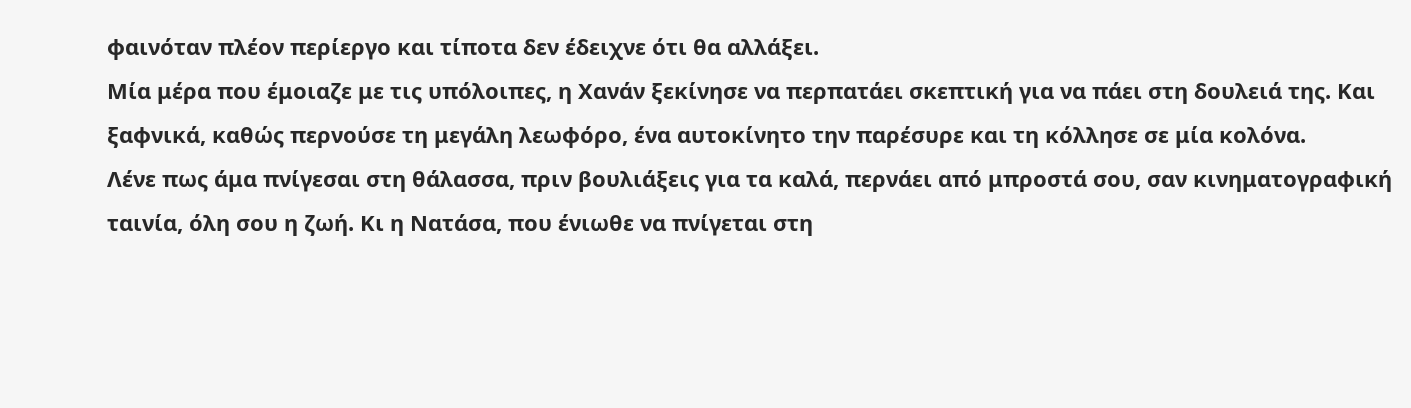φαινόταν πλέον περίεργο και τίποτα δεν έδειχνε ότι θα αλλάξει.
Μία μέρα που έμοιαζε με τις υπόλοιπες, η Χανάν ξεκίνησε να περπατάει σκεπτική για να πάει στη δουλειά της. Και ξαφνικά, καθώς περνούσε τη μεγάλη λεωφόρο, ένα αυτοκίνητο την παρέσυρε και τη κόλλησε σε μία κολόνα.
Λένε πως άμα πνίγεσαι στη θάλασσα, πριν βουλιάξεις για τα καλά, περνάει από μπροστά σου, σαν κινηματογραφική ταινία, όλη σου η ζωή. Κι η Νατάσα, που ένιωθε να πνίγεται στη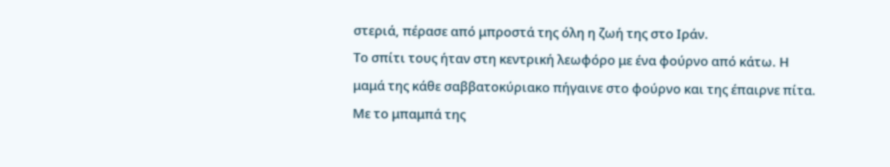στεριά, πέρασε από μπροστά της όλη η ζωή της στο Ιράν.
Το σπίτι τους ήταν στη κεντρική λεωφόρο με ένα φούρνο από κάτω. Η μαμά της κάθε σαββατοκύριακο πήγαινε στο φούρνο και της έπαιρνε πίτα. Με το μπαμπά της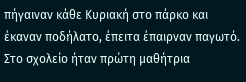πήγαιναν κάθε Κυριακή στο πάρκο και έκαναν ποδήλατο, έπειτα έπαιρναν παγωτό. Στο σχολείο ήταν πρώτη μαθήτρια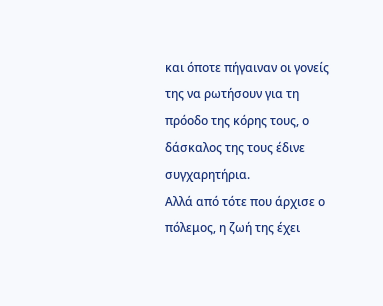και όποτε πήγαιναν οι γονείς της να ρωτήσουν για τη πρόοδο της κόρης τους, ο δάσκαλος της τους έδινε συγχαρητήρια.
Αλλά από τότε που άρχισε ο πόλεμος, η ζωή της έχει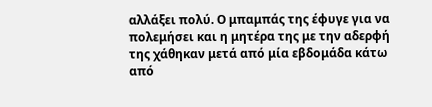αλλάξει πολύ. Ο μπαμπάς της έφυγε για να πολεμήσει και η μητέρα της με την αδερφή της χάθηκαν μετά από μία εβδομάδα κάτω από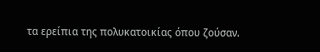τα ερείπια της πολυκατοικίας όπου ζούσαν.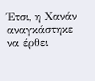Έτσι, η Χανάν αναγκάστηκε να έρθει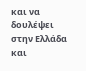και να δουλέψει στην Ελλάδα και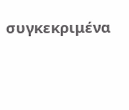συγκεκριμένα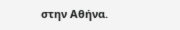στην Αθήνα.